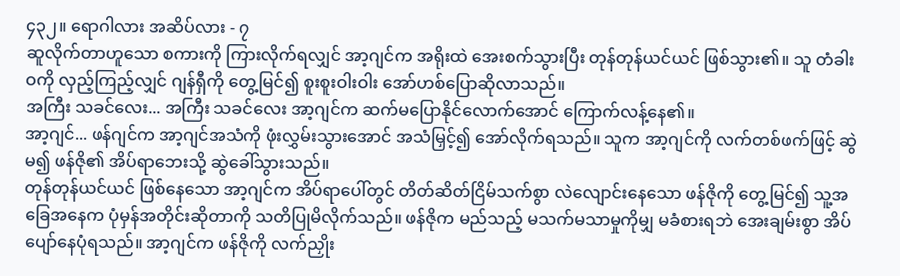၄၃၂။ ရောဂါလား အဆိပ်လား - ၇
ဆူလိုက်တာဟူသော စကားကို ကြားလိုက်ရလျှင် အာ့ဂျင်က အရိုးထဲ အေးစက်သွားပြီး တုန်တုန်ယင်ယင် ဖြစ်သွား၏။ သူ တံခါးဝကို လှည့်ကြည့်လျှင် ဂျန်ရှီကို တွေ့မြင်၍ စူးစူးဝါးဝါး အော်ဟစ်ပြောဆိုလာသည်။
အကြီး သခင်လေး... အကြီး သခင်လေး အာ့ဂျင်က ဆက်မပြောနိုင်လောက်အောင် ကြောက်လန့်နေ၏။
အာ့ဂျင်... ဖန်ဂျင်က အာ့ဂျင်အသံကို ဖုံးလွှမ်းသွားအောင် အသံမြှင့်၍ အော်လိုက်ရသည်။ သူက အာ့ဂျင်ကို လက်တစ်ဖက်ဖြင့် ဆွဲမ၍ ဖန်ဇို၏ အိပ်ရာဘေးသို့ ဆွဲခေါ်သွားသည်။
တုန်တုန်ယင်ယင် ဖြစ်နေသော အာ့ဂျင်က အိပ်ရာပေါ်တွင် တိတ်ဆိတ်ငြိမ်သက်စွာ လဲလျောင်းနေသော ဖန်ဇိုကို တွေ့မြင်၍ သူ့အခြေအနေက ပုံမှန်အတိုင်းဆိုတာကို သတိပြုမိလိုက်သည်။ ဖန်ဇိုက မည်သည့် မသက်မသာမှုကိုမျှ မခံစားရဘဲ အေးချမ်းစွာ အိပ်ပျော်နေပုံရသည်။ အာ့ဂျင်က ဖန်ဇိုကို လက်ညှိုး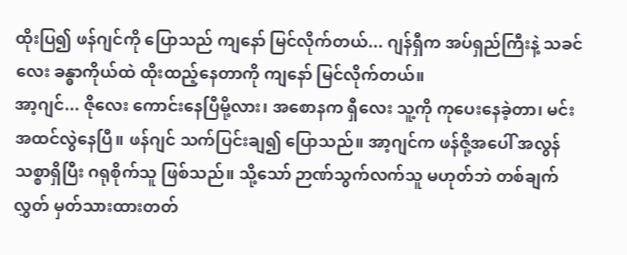ထိုးပြ၍ ဖန်ဂျင်ကို ပြောသည် ကျနော် မြင်လိုက်တယ်... ဂျန်ရှီက အပ်ရှည်ကြီးနဲ့ သခင်လေး ခန္ဓာကိုယ်ထဲ ထိုးထည့်နေတာကို ကျနော် မြင်လိုက်တယ်။
အာ့ဂျင်... ဇိုလေး ကောင်းနေပြီမို့လား၊ အစောနက ရှီလေး သူ့ကို ကုပေးနေခဲ့တာ၊ မင်း အထင်လွဲနေပြီ။ ဖန်ဂျင် သက်ပြင်းချ၍ ပြောသည်။ အာ့ဂျင်က ဖန်ဇို့အပေါ် အလွန် သစ္စာရှိပြီး ဂရုစိုက်သူ ဖြစ်သည်။ သို့သော် ဉာဏ်သွက်လက်သူ မဟုတ်ဘဲ တစ်ချက်လွှတ် မှတ်သားထားတတ်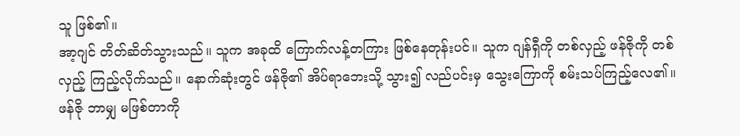သူ ဖြစ်၏။
အာ့ဂျင် တိတ်ဆိတ်သွားသည်။ သူက အခုထိ ကြောက်လန့်တကြား ဖြစ်နေတုန်းပင်။ သူက ဂျန်ရှီကို တစ်လှည့် ဖန်ဇိုကို တစ်လှည့် ကြည့်လိုက်သည်။ နောက်ဆုံးတွင် ဖန်ဇို၏ အိပ်ရာဘေးသို့ သွား၍ လည်ပင်းမှ သွေးကြောကို စမ်းသပ်ကြည့်လေ၏။ ဖန်ဇို ဘာမျှ မဖြစ်တာကို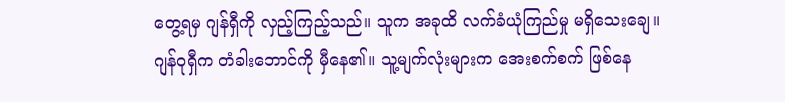တွေ့ရမှ ဂျန်ရှီကို လှည့်ကြည့်သည်။ သူက အခုထိ လက်ခံယုံကြည်မှု မရှိသေးချေ။
ဂျန်ဝုရှီက တံခါးဘောင်ကို မှီနေ၏။ သူ့မျက်လုံးများက အေးစက်စက် ဖြစ်နေ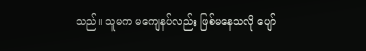သည်။ သူမက မကျေနပ်လည်း ဖြစ်မနေသလို ပျော်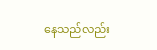နေသည်လည်း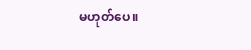မဟုတ်ပေ။